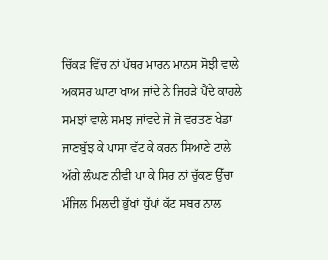ਚਿੱਕੜ ਵਿੱਚ ਨਾਂ ਪੱਥਰ ਮਾਰਨ ਮਾਨਸ ਸੋਝੀ ਵਾਲੇ
ਅਕਸਰ ਘਾਟਾ ਖਾਅ ਜਾਂਦੇ ਨੇ ਜਿਹੜੇ ਪੈਂਦੇ ਕਾਹਲੇ
ਸਮਝਾਂ ਵਾਲੇ ਸਮਝ ਜਾਂਵਦੇ ਜੋ ਜੋ ਵਰਤਣ ਖੇਡਾ
ਜਾਣਬੁੱਝ ਕੇ ਪਾਸਾ ਵੱਟ ਕੇ ਕਰਨ ਸਿਆਣੇ ਟਾਲੇ
ਅੱਗੇ ਲੰਘਣ ਨੀਵੀ ਪਾ ਕੇ ਸਿਰ ਨਾਂ ਚੁੱਕਣ ਉੱਚਾ
ਮੰਜਿਲ ਮਿਲਦੀ ਭੁੱਖਾਂ ਧੁੱਪਾਂ ਕੱਟ ਸਬਰ ਨਾਲ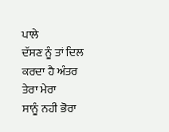ਪਾਲੇ
ਦੱਸਣ ਨੂੰ ਤਾਂ ਦਿਲ ਕਰਦਾ ਹੈ ਅੰਤਰ ਤੇਰਾ ਮੇਰਾ
ਸਾਨੂੰ ਨਹੀ ਭੋਰਾ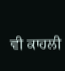ਵੀ ਕਾਹਲੀ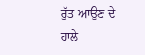ਰੁੱਤ ਆਉਣ ਦੇ ਹਾਲੇ